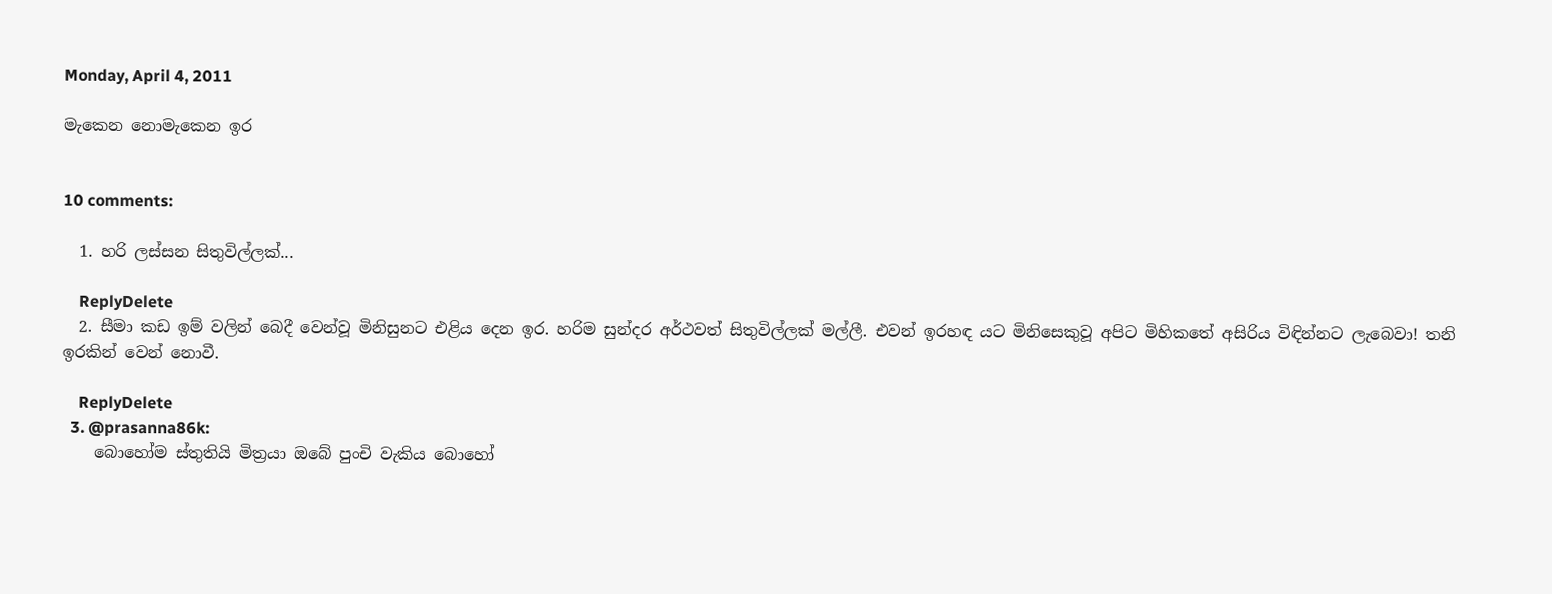Monday, April 4, 2011

මැකෙන නොමැකෙන ඉර


10 comments:

  1. හරි ලස්සන සිතුවිල්ලක්...

    ReplyDelete
  2. සීමා කඩ ඉම් වලින් බෙදී වෙන්වූ මිනිසුනට එළිය දෙන ඉර. හරිම සුන්දර අර්ථවත් සිතුවිල්ලක් මල්ලී. එවන් ඉරහඳ යට මිනිසෙකුවූ අපිට මිහිකතේ අසිරිය විඳින්නට ලැබෙවා! තනි ඉරකින් වෙන් නොවී.

    ReplyDelete
  3. @prasanna86k:
    බොහෝම ස්තුතියි මිත්‍රයා ඔබේ පුංචි වැකිය බොහෝ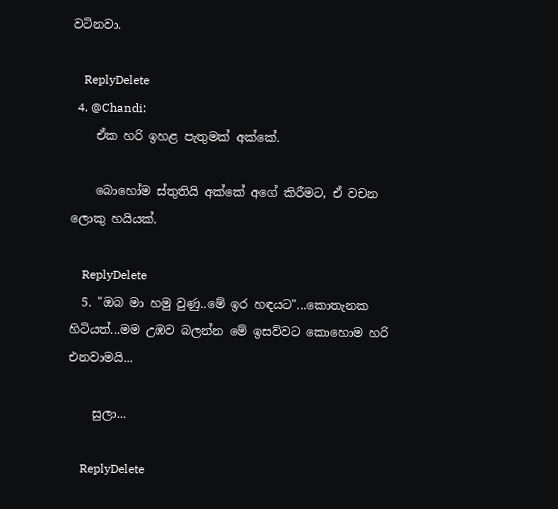වටිනවා.

    ReplyDelete
  4. @Chandi:
    ඒක හරි ඉහළ පැතුමක් අක්කේ.

    බොහෝම ස්තුතියි අක්කේ අගේ කිරීමට, ඒ වචන ලොකු හයියක්.

    ReplyDelete
  5. "ඔබ මා හමු වුණු..මේ ඉර හඳයට"...කොතැනක හිටියත්...මම උඹව බලන්න මේ ඉසව්වට කොහොම හරි එනවාමයි...

    සුලා...

    ReplyDelete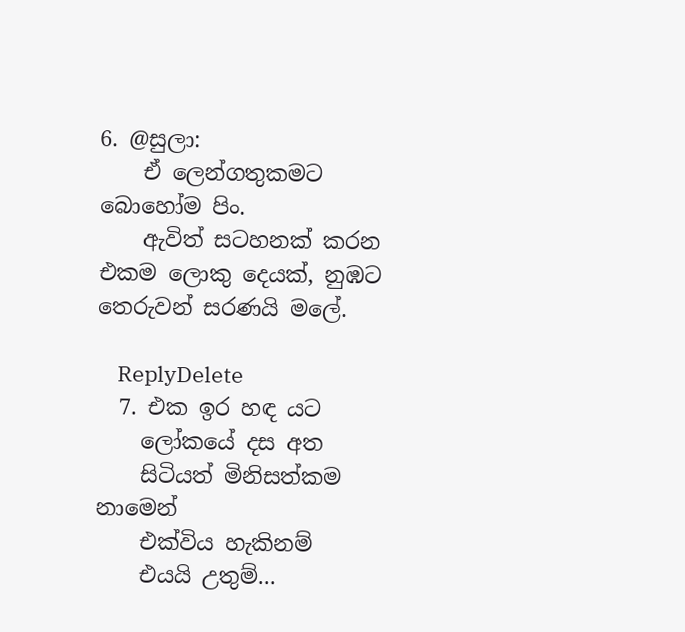6. @සුලා:
    ඒ ලෙන්ගතුකමට බොහෝම පිං.
    ඇවිත් සටහනක් කරන එකම ලොකු දෙයක්, නුඹට තෙරුවන් සරණයි මලේ.

    ReplyDelete
  7. එක ඉර හඳ යට
    ලෝකයේ දස අත
    සිටියත් මිනිසත්කම නාමෙන්
    එක්විය හැකිනම්
    එයයි උතුම්...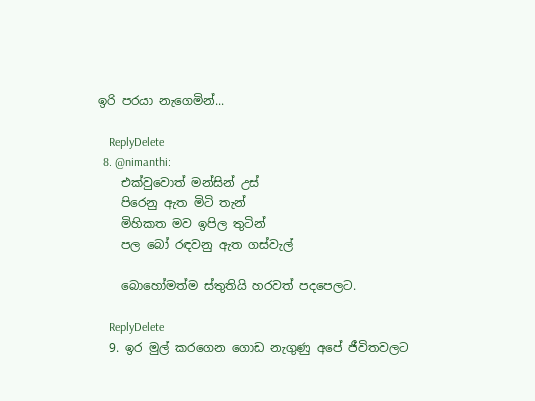ඉරි පරයා නැගෙමින්...

    ReplyDelete
  8. @nimanthi:
    එක්වුවොත් මන්සින් උස්
    පිරෙනු ඇත මිටි තැන්
    මිහිකත මව ඉපිල තුටින්
    පල බෝ රඳවනු ඇත ගස්වැල්

    බොහෝමත්ම ස්තුතියි හරවත් පදපෙලට.

    ReplyDelete
  9. ඉර මුල් කරගෙන ගොඩ නැගුණු අපේ ජීවිතවලට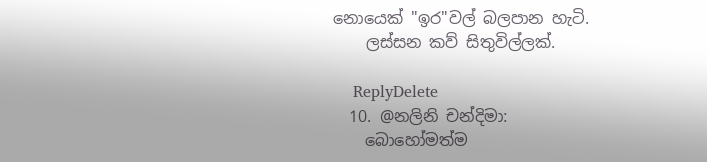නොයෙක් "ඉර"වල් බලපාන හැටි.
    ලස්සන කව් සිතුවිල්ලක්.

    ReplyDelete
  10. @නලිනි චන්දිමා:
    බොහෝමත්ම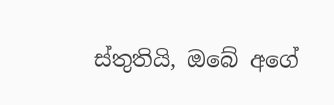ස්තුතියි, ඔබේ අගේ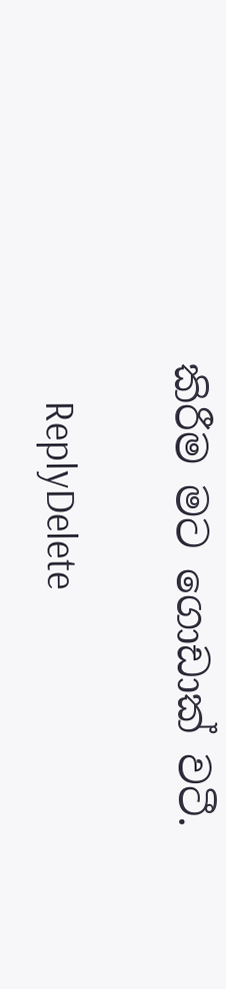කිරීම මට ගොඩාක් වටී.

    ReplyDelete